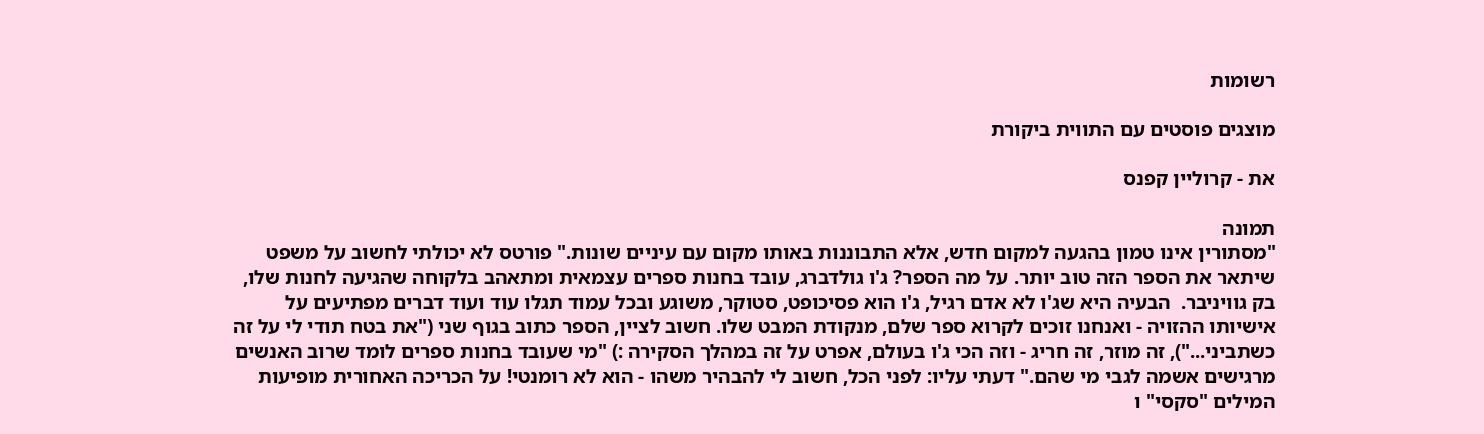רשומות

מוצגים פוסטים עם התווית ביקורת

את - קרוליין קפנס

תמונה
"מסתורין אינו טמון בהגעה למקום חדש, אלא התבוננות באותו מקום עם עיניים שונות." פורטס לא יכולתי לחשוב על משפט שיתאר את הספר הזה טוב יותר. על מה הספר? ג'ו גולדברג, עובד בחנות ספרים עצמאית ומתאהב בלקוחה שהגיעה לחנות שלו, בק גוויניבר.  הבעיה היא שג'ו לא אדם רגיל, ג'ו הוא פסיכופט, סטוקר, משוגע ובכל עמוד תגלו עוד ועוד דברים מפתיעים על אישיותו ההזויה - ואנחנו זוכים לקרוא ספר שלם, מנקודת המבט שלו. חשוב לציין, הספר כתוב בגוף שני ("את בטח תודי לי על זה כשתביני..."), זה מוזר, זה חריג - וזה הכי ג'ו בעולם, אפרט על זה במהלך הסקירה :) "מי שעובד בחנות ספרים לומד שרוב האנשים מרגישים אשמה לגבי מי שהם." דעתי עליו: לפני הכל, חשוב לי להבהיר משהו - הוא לא רומנטי! על הכריכה האחורית מופיעות המילים "סקסי" ו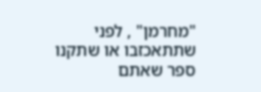"מחרמן" , לפני שתתאכזבו או שתקנו ספר שאתם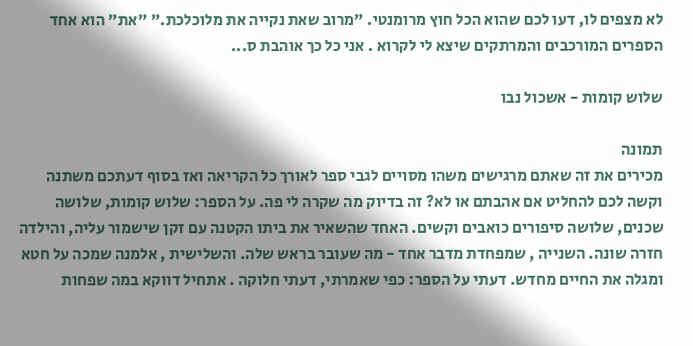לא מצפים לו, דעו לכם שהוא הכל חוץ מרומנטי. "מרוב שאת נקייה את מלוכלכת." "את" הוא אחד הספרים המורכבים והמרתקים שיצא לי לקרוא . אני כל כך אוהבת ס...

שלוש קומות - אשכול נבו

תמונה
מכירים את זה שאתם מרגישים משהו מסויים לגבי ספר לאורך כל הקריאה ואז בסוף דעתכם משתנה וקשה לכם להחליט אם אהבתם או לא? זה בדיוק מה שקרה לי פה. על הספר: שלוש קומות, שלושה שכנים, שלושה סיפורים כואבים וקשים. האחד שהשאיר את ביתו הקטנה עם זקן שישמור עליה, והילדה חזרה שונה. השנייה , שמפחדת מדבר אחד - מה שעובר בראש שלה. והשלישית , אלמנה שמכה על חטא ומגלה את החיים מחדש. דעתי על הספר: כפי שאמרתי, דעתי חלוקה . אתחיל דווקא במה שפחות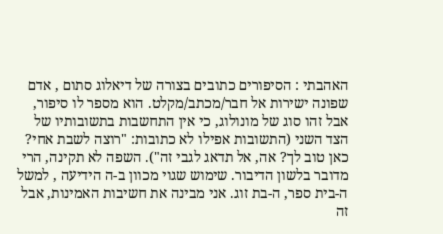האהבתי : הסיפורים כתובים בצורה של דיאלוג סתום , אדם שפונה ישירות אל חבר/מכתב/מקלט. הוא מספר לו סיפור, אבל זהו סוג של מונולוג, כי אין התחשבות בתשובותיו של הצד השני (התשובות אפילו לא כתובות: "רוצה לשבת אחי? כאן טוב לך? אה, אל תדאג לגבי זה"). השפה לא תקינה, הרי מדובר בלשון הדיבור. שימוש שגוי מכוון ב-ה הידיעה , למשל ה-בית ספר, ה-בת זוג. אני מבינה את חשיבות האמינות, אבל זה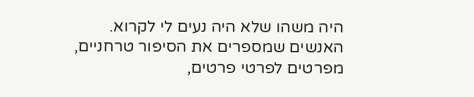היה משהו שלא היה נעים לי לקרוא. האנשים שמספרים את הסיפור טרחניים,  מפרטים לפרטי פרטים,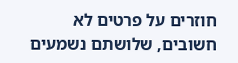חוזרים על פרטים לא חשובים, שלושתם נשמעים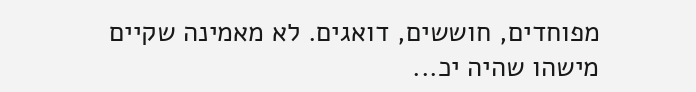מפוחדים, חוששים, דואגים. לא מאמינה שקיים מישהו שהיה יכ...